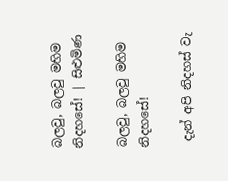බලවු, බලවු මහිම නිදහසේ! | සිළුමිණ

බලවු, බලවු මහිම නිදහසේ!

 දැන් අපි නිදහස් වැ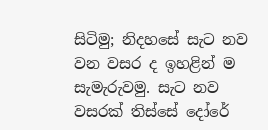සිටිමු; නිදහසේ සැට නව වන වසර ද ඉහළින් ම සැමැරුවමු. සැට නව වසරක් තිස්සේ දෝරේ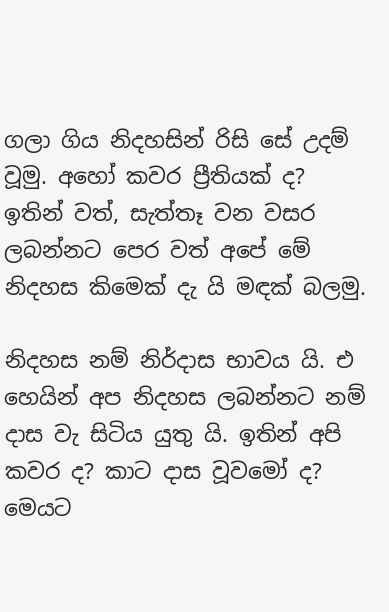ගලා ගිය නිදහසින් රිසි සේ උදම් වූමු. අහෝ කවර ප්‍රීතියක් ද? ඉතින් වත්, සැත්තෑ වන වසර ලබන්නට පෙර වත් අපේ මේ නිදහස කිමෙක් දැ යි මඳක් බලමු.

නිදහස නම් නිර්දාස භාවය යි. එ හෙයින් අප නිදහස ලබන්නට නම් දාස වැ සිටිය යුතු යි. ඉතින් අපි කවර ද? කාට දාස වූවමෝ ද? මෙයට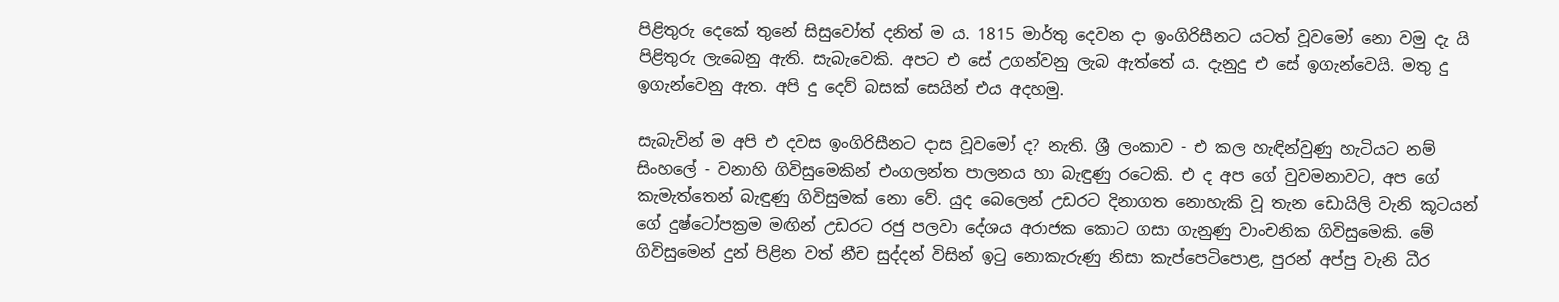පිළිතුරු දෙකේ තුනේ සිසුවෝත් දනිත් ම ය. 1815 මාර්තු දෙවන දා ඉංගිරිසීනට යටත් වූවමෝ නො වමු දැ යි පිළිතුරු ලැබෙනු ඇති. සැබැවෙකි. අපට එ සේ උගන්වනු ලැබ ඇත්තේ ය. දැනුදු එ සේ ඉගැන්වෙයි. මතු දු ඉගැන්වෙනු ඇත. අපි දු දෙව් බසක් සෙයින් එය අදහමු.

සැබැවින් ම අපි එ දවස ඉංගිරිසීනට දාස වූවමෝ ද? නැති. ශ්‍රී ලංකාව - එ කල හැඳින්වුණු හැටියට නම් සිංහලේ - වනාහි ගිවිසුමෙකින් එංගලන්ත පාලනය හා බැඳුණු රටෙකි. එ ද අප ගේ වුවමනාවට, අප ගේ කැමැත්තෙන් බැඳුණු ගිවිසුමක් නො වේ. යුද බෙලෙන් උඩරට දිනාගත නොහැකි වූ තැන ඩොයිලි වැනි කූටයන් ගේ දුෂ්ටෝපක්‍රම මඟින් උඩරට රජු පලවා දේශය අරාජක කොට ගසා ගැනුණු වාංචනික ගිවිසුමෙකි. මේ ගිවිසුමෙන් දුන් පිළින වත් නීච සුද්දන් විසින් ඉටු නොකැරුණු නිසා කැප්පෙටිපොළ, පුරන් අප්පු වැනි ධීර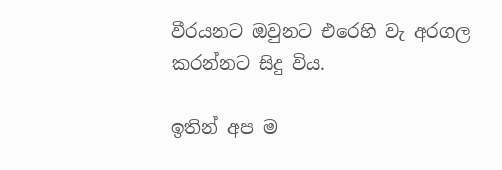වීරයනට ඔවුනට එරෙහි වැ අරගල කරන්නට සිදු විය.

ඉතින් අප ම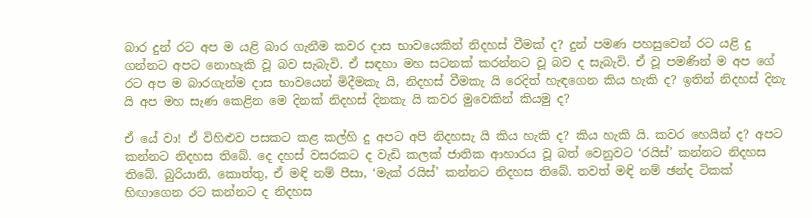බාර දුන් රට අප ම යළි බාර ගැනීම කවර දාස භාවයෙකින් නිදහස් වීමක් ද? දුන් පමණ පහසුවෙන් රට යළි දු ගන්නට අපට නොහැකි වූ බව සැබැවි. ඒ සඳහා මහ සටනක් කරන්නට වූ බව ද සැබැවි. ඒ වූ පමණින් ම අප ගේ රට අප ම බාරගැන්ම දාස භාවයෙන් මිදීමකැ යි, නිදහස් වීමකැ යි රෙදිත් හැඳගෙන කිය හැකි ද? ඉතින් නිදහස් දිනැ යි අප මහ සැණ කෙළින මෙ දිනක් නිදහස් දිනකැ යි කවර මුවෙකින් කියමු ද?

ඒ යේ වා! ඒ විහිළුව පසකට කළ කල්හි දු අපට අපි නිදහසැ යි කිය හැකි ද? කිය හැකි යි. කවර හෙයින් ද? අපට කන්නට නිදහස තිබේ. දෙ දහස් වසරකට ද වැඩි කලක් ජාතික ආහාරය වූ බත් වෙනුවට ‘රයිස්’ කන්නට නිදහස තිබේ. බුරියානි, කොත්තු, ඒ මඳි නම් පීසා, ‘මැක් රයිස්’ කන්නට නිදහස තිබේ. තවත් මඳි නම් ඡන්ද ටිකක් හිඟාගෙන රට කන්නට ද නිදහස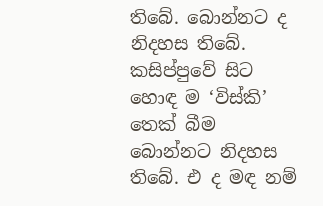තිබේ. බොන්නට ද නිදහස තිබේ. කසිප්පුවේ සිට හොඳ ම ‘විස්කි’ තෙක් බීම බොන්නට නිදහස තිබේ. එ ද මඳ නම්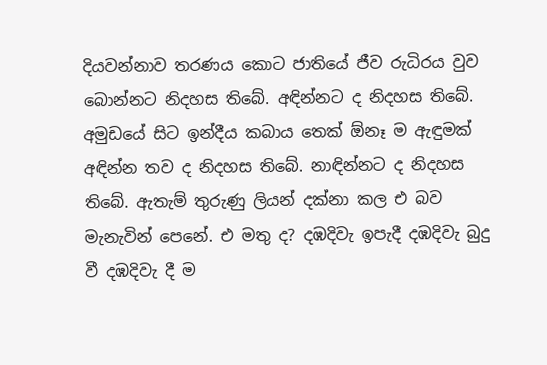දියවන්නාව තරණය කොට ජාතියේ ජීව රුධිරය වුව බොන්නට නිදහස තිබේ. අඳින්නට ද නිදහස තිබේ. අමුඩයේ සිට ඉන්දීය කබාය තෙක් ඕනෑ ම ඇඳුමක් අඳින්න තව ද නිදහස තිබේ. නාඳින්නට ද නිදහස තිබේ. ඇතැම් තුරුණු ලියන් දක්නා කල එ බව මැනැවින් පෙනේ. එ මතු ද? දඹදිවැ ඉපැදී දඹදිවැ බුදු වී දඹදිවැ දී ම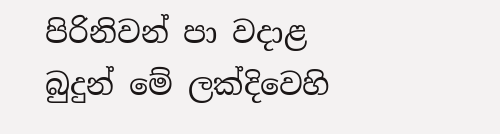පිරිනිවන් පා වදාළ බුදුන් මේ ලක්දිවෙහි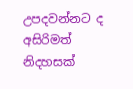උපදවන්නට ද අසිරිමත් නිදහසක්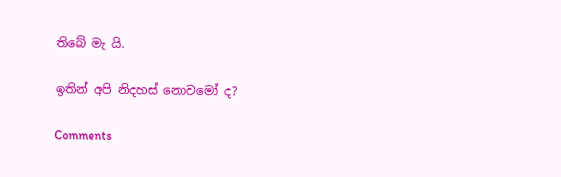තිබේ මැ යි.

ඉතින් අපි නිදහස් නොවමෝ ද?

Comments